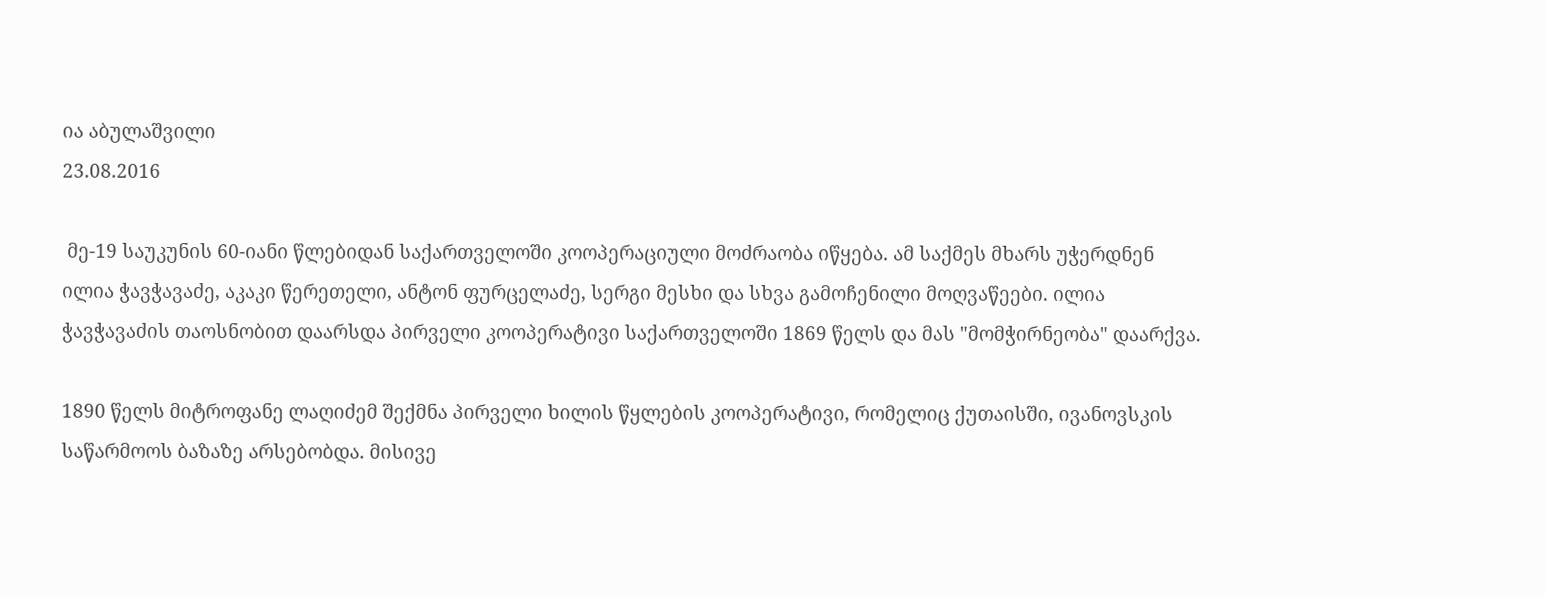ია აბულაშვილი
23.08.2016

 მე-19 საუკუნის 60-იანი წლებიდან საქართველოში კოოპერაციული მოძრაობა იწყება. ამ საქმეს მხარს უჭერდნენ ილია ჭავჭავაძე, აკაკი წერეთელი, ანტონ ფურცელაძე, სერგი მესხი და სხვა გამოჩენილი მოღვაწეები. ილია ჭავჭავაძის თაოსნობით დაარსდა პირველი კოოპერატივი საქართველოში 1869 წელს და მას "მომჭირნეობა" დაარქვა.

1890 წელს მიტროფანე ლაღიძემ შექმნა პირველი ხილის წყლების კოოპერატივი, რომელიც ქუთაისში, ივანოვსკის საწარმოოს ბაზაზე არსებობდა. მისივე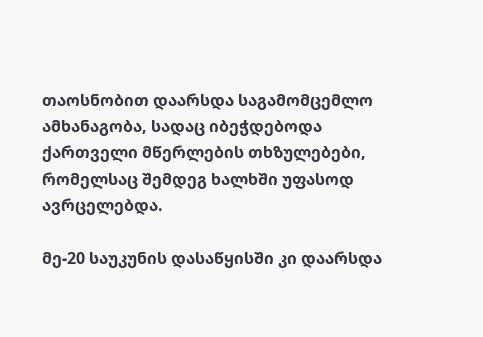თაოსნობით დაარსდა საგამომცემლო ამხანაგობა, სადაც იბეჭდებოდა ქართველი მწერლების თხზულებები, რომელსაც შემდეგ ხალხში უფასოდ ავრცელებდა.

მე-20 საუკუნის დასაწყისში კი დაარსდა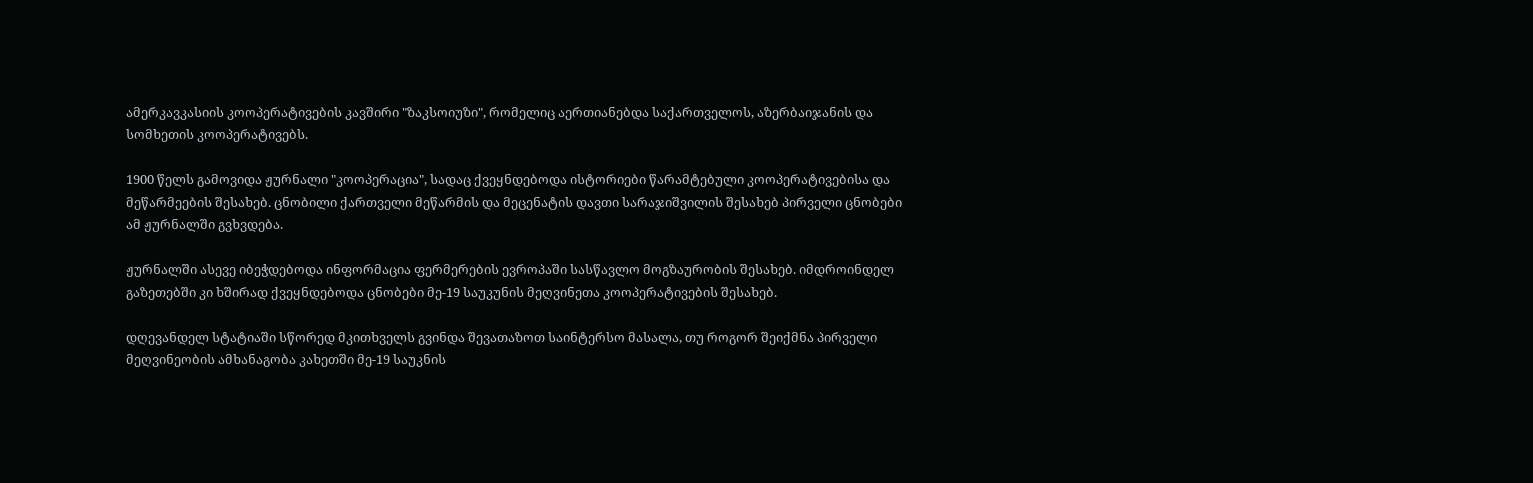ამერკავკასიის კოოპერატივების კავშირი "ზაკსოიუზი", რომელიც აერთიანებდა საქართველოს, აზერბაიჯანის და სომხეთის კოოპერატივებს.

1900 წელს გამოვიდა ჟურნალი "კოოპერაცია", სადაც ქვეყნდებოდა ისტორიები წარამტებული კოოპერატივებისა და მეწარმეების შესახებ. ცნობილი ქართველი მეწარმის და მეცენატის დავთი სარაჯიშვილის შესახებ პირველი ცნობები ამ ჟურნალში გვხვდება.

ჟურნალში ასევე იბეჭდებოდა ინფორმაცია ფერმერების ევროპაში სასწავლო მოგზაურობის შესახებ. იმდროინდელ გაზეთებში კი ხშირად ქვეყნდებოდა ცნობები მე-19 საუკუნის მეღვინეთა კოოპერატივების შესახებ.

დღევანდელ სტატიაში სწორედ მკითხველს გვინდა შევათაზოთ საინტერსო მასალა, თუ როგორ შეიქმნა პირველი მეღვინეობის ამხანაგობა კახეთში მე-19 საუკნის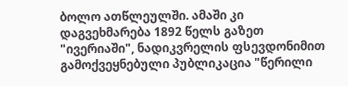ბოლო ათწლეულში. ამაში კი დაგვეხმარება 1892 წელს გაზეთ "ივერიაში", ნადიკვრელის ფსევდონიმით გამოქვეყნებული პუბლიკაცია "წერილი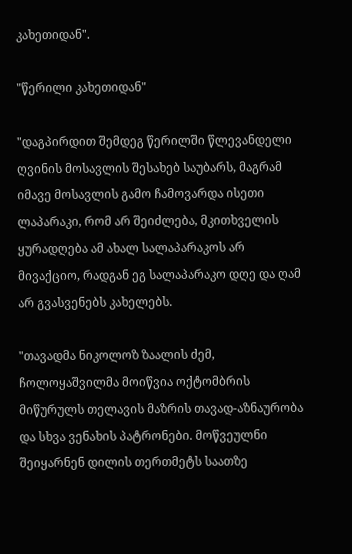კახეთიდან".

"წერილი კახეთიდან"

"დაგპირდით შემდეგ წერილში წლევანდელი ღვინის მოსავლის შესახებ საუბარს, მაგრამ იმავე მოსავლის გამო ჩამოვარდა ისეთი ლაპარაკი, რომ არ შეიძლება, მკითხველის ყურადღება ამ ახალ სალაპარაკოს არ მივაქციო, რადგან ეგ სალაპარაკო დღე და ღამ არ გვასვენებს კახელებს.

"თავადმა ნიკოლოზ ზაალის ძემ, ჩოლოყაშვილმა მოიწვია ოქტომბრის მიწურულს თელავის მაზრის თავად-აზნაურობა და სხვა ვენახის პატრონები. მოწვეულნი შეიყარნენ დილის თერთმეტს საათზე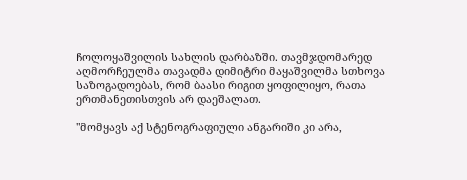ჩოლოყაშვილის სახლის დარბაზში. თავმჯდომარედ აღმორჩეულმა თავადმა დიმიტრი მაყაშვილმა სთხოვა საზოგადოებას, რომ ბაასი რიგით ყოფილიყო, რათა ერთმანეთისთვის არ დაეშალათ.

"მომყავს აქ სტენოგრაფიული ანგარიში კი არა,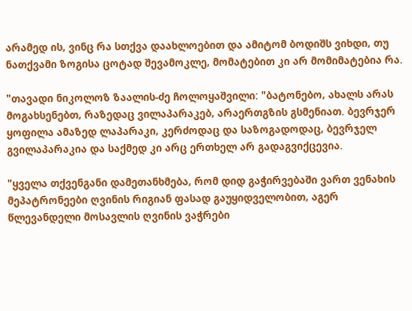არამედ ის, ვინც რა სთქვა დაახლოებით და ამიტომ ბოდიშს ვიხდი, თუ ნათქვამი ზოგისა ცოტად შევამოკლე, მომატებით კი არ მომიმატებია რა.

"თავადი ნიკოლოზ ზაალის-ძე ჩოლოყაშვილი: "ბატონებო, ახალს არას მოგახსენებთ, რაზედაც ვილაპარაკებ, არაერთგზის გსმენიათ. ბევრჯერ ყოფილა ამაზედ ლაპარაკი, კერძოდაც და საზოგადოდაც, ბევრჯელ გვილაპარაკია და საქმედ კი არც ერთხელ არ გადაგვიქცევია.

"ყველა თქვენგანი დამეთანხმება, რომ დიდ გაჭირვებაში ვართ ვენახის მეპატრონეები ღვინის რიგიან ფასად გაუყიდველობით, აგერ წლევანდელი მოსავლის ღვინის ვაჭრები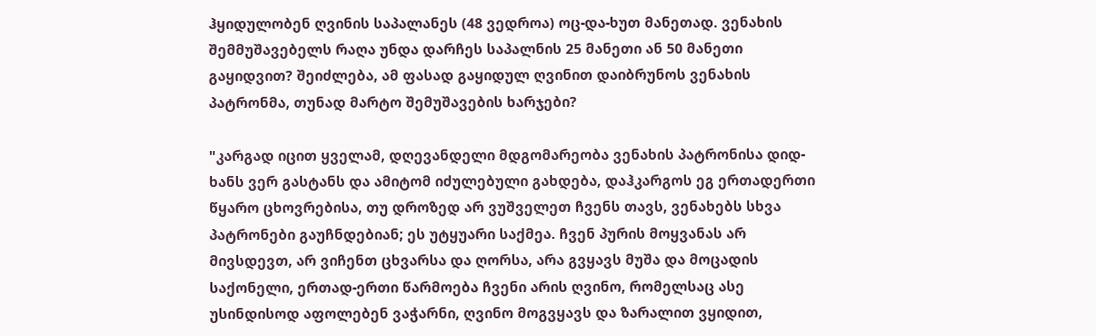ჰყიდულობენ ღვინის საპალანეს (48 ვედროა) ოც-და-ხუთ მანეთად. ვენახის შემმუშავებელს რაღა უნდა დარჩეს საპალნის 25 მანეთი ან 50 მანეთი გაყიდვით? შეიძლება, ამ ფასად გაყიდულ ღვინით დაიბრუნოს ვენახის პატრონმა, თუნად მარტო შემუშავების ხარჯები?

"კარგად იცით ყველამ, დღევანდელი მდგომარეობა ვენახის პატრონისა დიდ-ხანს ვერ გასტანს და ამიტომ იძულებული გახდება, დაჰკარგოს ეგ ერთადერთი წყარო ცხოვრებისა, თუ დროზედ არ ვუშველეთ ჩვენს თავს, ვენახებს სხვა პატრონები გაუჩნდებიან; ეს უტყუარი საქმეა. ჩვენ პურის მოყვანას არ მივსდევთ, არ ვიჩენთ ცხვარსა და ღორსა, არა გვყავს მუშა და მოცადის საქონელი, ერთად-ერთი წარმოება ჩვენი არის ღვინო, რომელსაც ასე უსინდისოდ აფოლებენ ვაჭარნი, ღვინო მოგვყავს და ზარალით ვყიდით,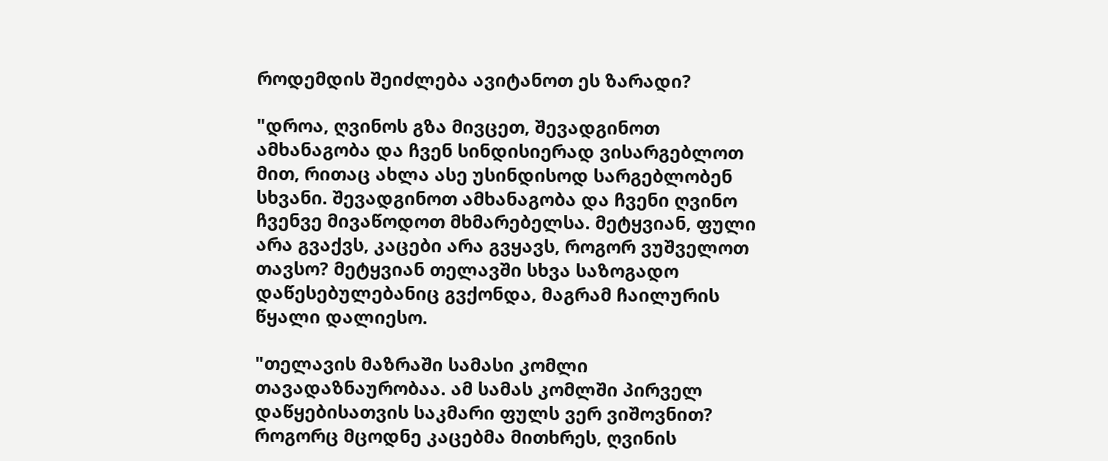როდემდის შეიძლება ავიტანოთ ეს ზარადი?

"დროა, ღვინოს გზა მივცეთ, შევადგინოთ ამხანაგობა და ჩვენ სინდისიერად ვისარგებლოთ მით, რითაც ახლა ასე უსინდისოდ სარგებლობენ სხვანი. შევადგინოთ ამხანაგობა და ჩვენი ღვინო ჩვენვე მივაწოდოთ მხმარებელსა. მეტყვიან, ფული არა გვაქვს, კაცები არა გვყავს, როგორ ვუშველოთ თავსო? მეტყვიან თელავში სხვა საზოგადო დაწესებულებანიც გვქონდა, მაგრამ ჩაილურის წყალი დალიესო.

"თელავის მაზრაში სამასი კომლი თავადაზნაურობაა. ამ სამას კომლში პირველ დაწყებისათვის საკმარი ფულს ვერ ვიშოვნით? როგორც მცოდნე კაცებმა მითხრეს, ღვინის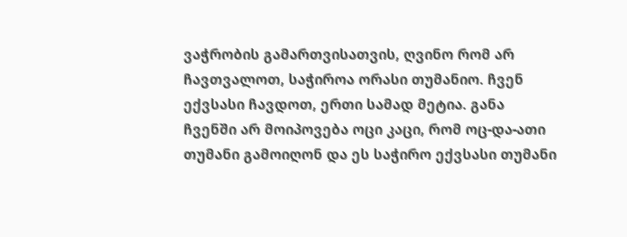ვაჭრობის გამართვისათვის, ღვინო რომ არ ჩავთვალოთ, საჭიროა ორასი თუმანიო. ჩვენ ექვსასი ჩავდოთ, ერთი სამად მეტია. განა ჩვენში არ მოიპოვება ოცი კაცი, რომ ოც-და-ათი თუმანი გამოიღონ და ეს საჭირო ექვსასი თუმანი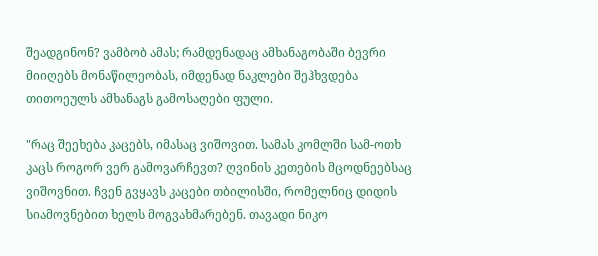შეადგინონ? ვამბობ ამას; რამდენადაც ამხანაგობაში ბევრი მიიღებს მონაწილეობას, იმდენად ნაკლები შეჰხვდება თითოეულს ამხანაგს გამოსაღები ფული.

"რაც შეეხება კაცებს, იმასაც ვიშოვით. სამას კომლში სამ-ოთხ კაცს როგორ ვერ გამოვარჩევთ? ღვინის კეთების მცოდნეებსაც ვიშოვნით. ჩვენ გვყავს კაცები თბილისში, რომელნიც დიდის სიამოვნებით ხელს მოგვახმარებენ. თავადი ნიკო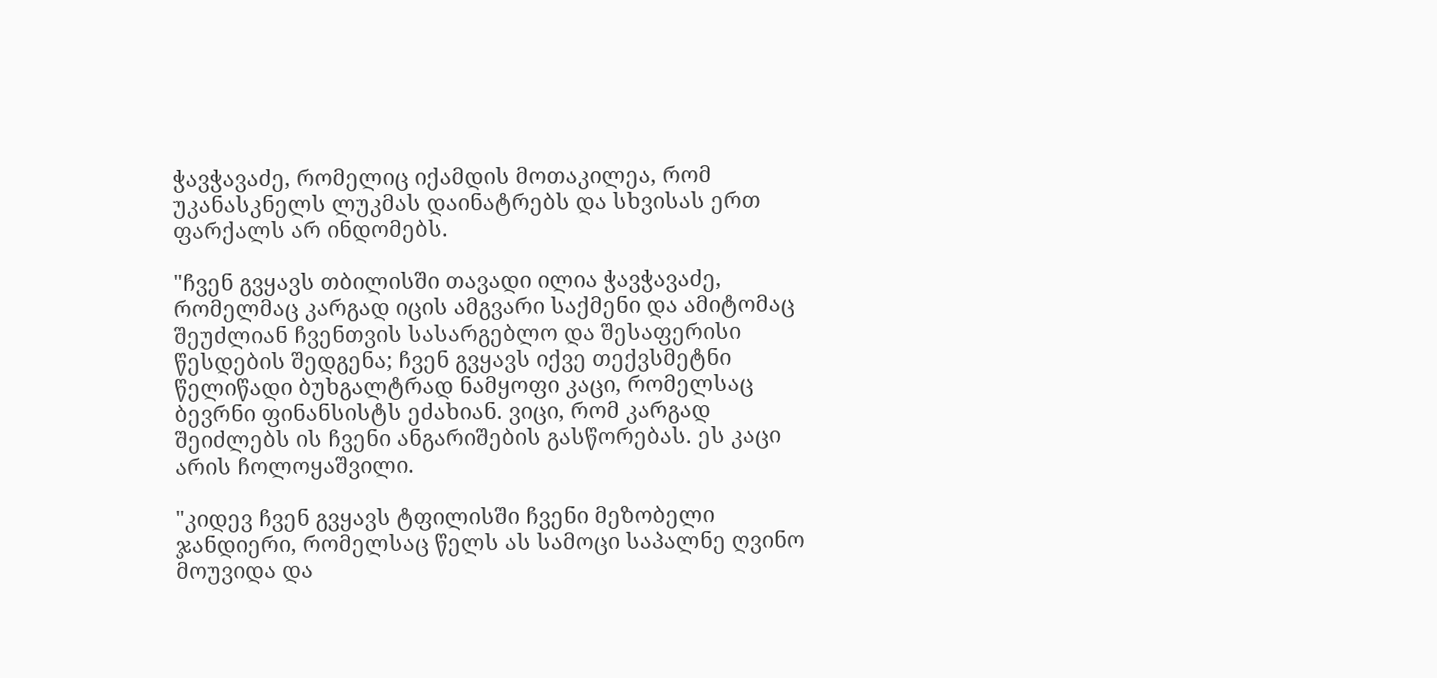ჭავჭავაძე, რომელიც იქამდის მოთაკილეა, რომ უკანასკნელს ლუკმას დაინატრებს და სხვისას ერთ ფარქალს არ ინდომებს.

"ჩვენ გვყავს თბილისში თავადი ილია ჭავჭავაძე, რომელმაც კარგად იცის ამგვარი საქმენი და ამიტომაც შეუძლიან ჩვენთვის სასარგებლო და შესაფერისი წესდების შედგენა; ჩვენ გვყავს იქვე თექვსმეტნი წელიწადი ბუხგალტრად ნამყოფი კაცი, რომელსაც ბევრნი ფინანსისტს ეძახიან. ვიცი, რომ კარგად შეიძლებს ის ჩვენი ანგარიშების გასწორებას. ეს კაცი არის ჩოლოყაშვილი.

"კიდევ ჩვენ გვყავს ტფილისში ჩვენი მეზობელი ჯანდიერი, რომელსაც წელს ას სამოცი საპალნე ღვინო მოუვიდა და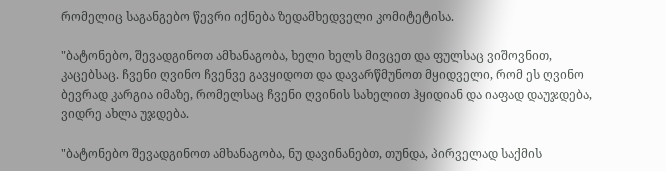რომელიც საგანგებო წევრი იქნება ზედამხედველი კომიტეტისა.

"ბატონებო, შევადგინოთ ამხანაგობა, ხელი ხელს მივცეთ და ფულსაც ვიშოვნით, კაცებსაც. ჩვენი ღვინო ჩვენვე გავყიდოთ და დავარწმუნოთ მყიდველი, რომ ეს ღვინო ბევრად კარგია იმაზე, რომელსაც ჩვენი ღვინის სახელით ჰყიდიან და იაფად დაუჯდება, ვიდრე ახლა უჯდება.

"ბატონებო შევადგინოთ ამხანაგობა, ნუ დავინანებთ, თუნდა, პირველად საქმის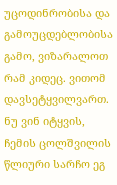უცოდინრობისა და გამოუცდებლობისა გამო, ვიზარალოთ რამ კიდეც. ვითომ დავსეტყვილვართ. ნუ ვინ იტყვის, ჩემის ცოლშვილის წლიური სარჩო ეგ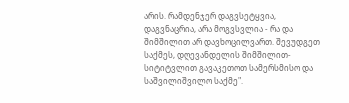არის. რამდენჯერ დაგვსეტყვია, დაგვნაცრია, არა მოგვსვლია - რა და შიმშილით არ დავხოცილვართ. შევუდგეთ საქმეს, დღევანდელის შიმშილით-სიტიტვლით გავაკეთოთ სამერსმისო და საშვილიშვილო საქმე".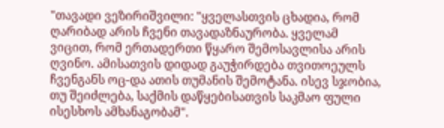"თავადი ვეზირიშვილი: "ყველასთვის ცხადია, რომ ღარიბად არის ჩვენი თავადაზნაურობა. ყველამ ვიცით, რომ ერთადერთი წყარო შემოსავლისა არის ღვინო. ამისათვის დიდად გაუჭირდება თვითოეულს ჩვენგანს ოც-და ათის თუმანის შემოტანა. ისევ სჯობია, თუ შეიძლება, საქმის დაწყებისათვის საკმაო ფული ისესხოს ამხანაგობამ".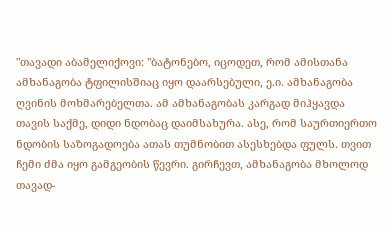"თავადი აბამელიქოვი: "ბატონებო, იცოდეთ, რომ ამისთანა ამხანაგობა ტფილისშიაც იყო დაარსებული, ე.ი. ამხანაგობა ღვინის მოხმარებელთა. ამ ამხანაგობას კარგად მიჰყავდა თავის საქმე, დიდი ნდობაც დაიმსახურა. ასე, რომ საურთიერთო ნდობის საზოგადოება ათას თუმნობით ასესხებდა ფულს. თვით ჩემი ძმა იყო გამგეობის წევრი. გირჩევთ, ამხანაგობა მხოლოდ თავად-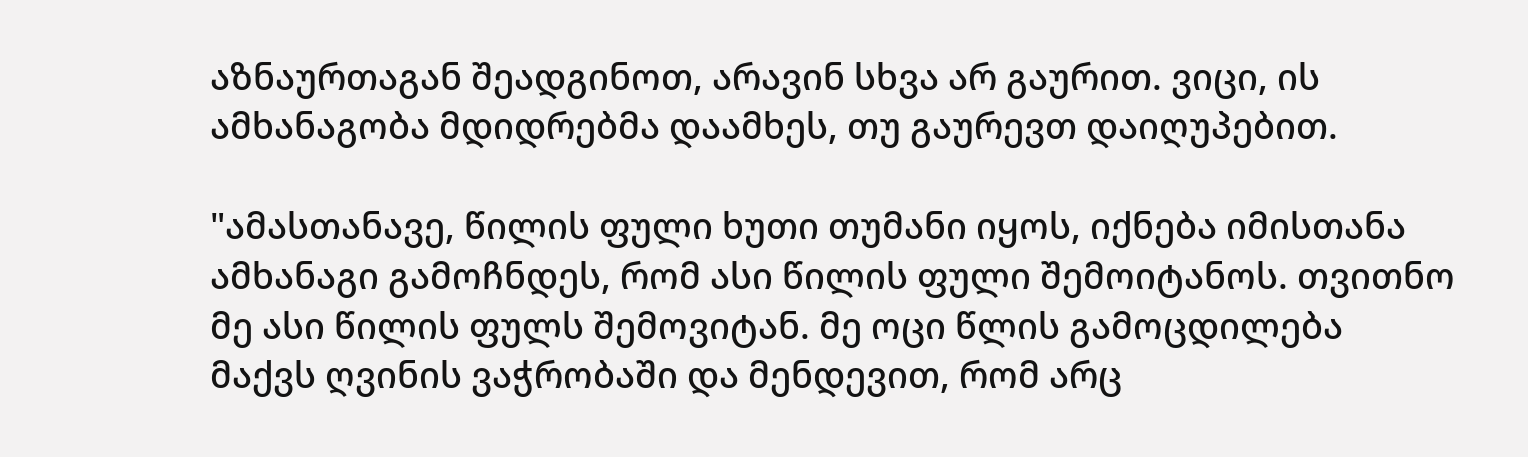აზნაურთაგან შეადგინოთ, არავინ სხვა არ გაურით. ვიცი, ის ამხანაგობა მდიდრებმა დაამხეს, თუ გაურევთ დაიღუპებით.

"ამასთანავე, წილის ფული ხუთი თუმანი იყოს, იქნება იმისთანა ამხანაგი გამოჩნდეს, რომ ასი წილის ფული შემოიტანოს. თვითნო მე ასი წილის ფულს შემოვიტან. მე ოცი წლის გამოცდილება მაქვს ღვინის ვაჭრობაში და მენდევით, რომ არც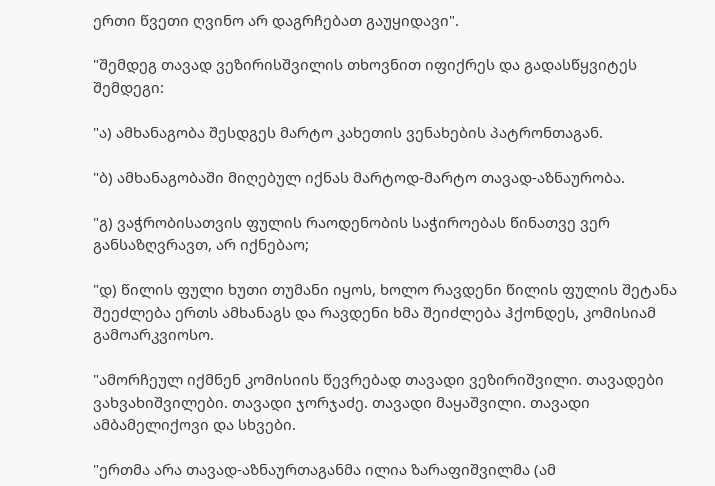ერთი წვეთი ღვინო არ დაგრჩებათ გაუყიდავი".

"შემდეგ თავად ვეზირისშვილის თხოვნით იფიქრეს და გადასწყვიტეს შემდეგი:

"ა) ამხანაგობა შესდგეს მარტო კახეთის ვენახების პატრონთაგან.

"ბ) ამხანაგობაში მიღებულ იქნას მარტოდ-მარტო თავად-აზნაურობა.

"გ) ვაჭრობისათვის ფულის რაოდენობის საჭიროებას წინათვე ვერ განსაზღვრავთ, არ იქნებაო;

"დ) წილის ფული ხუთი თუმანი იყოს, ხოლო რავდენი წილის ფულის შეტანა შეეძლება ერთს ამხანაგს და რავდენი ხმა შეიძლება ჰქონდეს, კომისიამ გამოარკვიოსო.

"ამორჩეულ იქმნენ კომისიის წევრებად თავადი ვეზირიშვილი. თავადები ვახვახიშვილები. თავადი ჯორჯაძე. თავადი მაყაშვილი. თავადი ამბამელიქოვი და სხვები.

"ერთმა არა თავად-აზნაურთაგანმა ილია ზარაფიშვილმა (ამ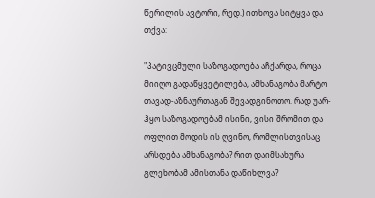წერილის ავტორი, რედ.) ითხოვა სიტყვა და თქვა:

"პატივცმული საზოგადოება აჩქარდა, როცა მიიღო გადაწყვეტილება, ამხანაგობა მარტო თავად-აზნაურთაგან შევადგინოთო. რად უარ-ჰყო საზოგადოებამ ისინი, ვისი შრომით და ოფლით მოდის ის ღვინო, რომლისთვისაც არსდება ამხანაგობა? რით დაიმსახურა გლეხობამ ამისთანა დაწიხლვა?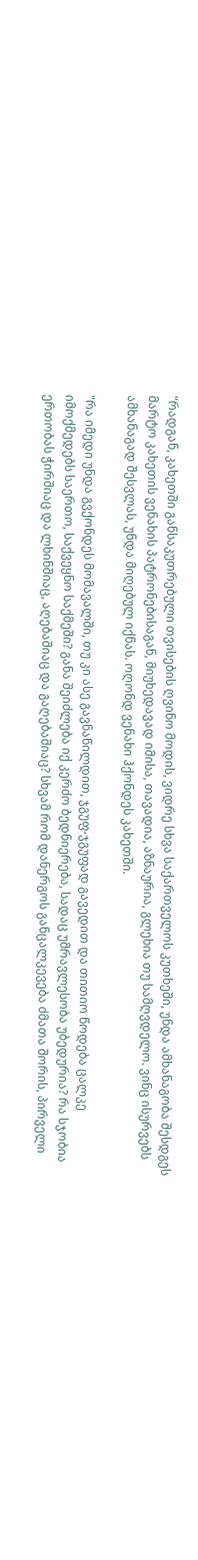"რადგან, კახეთში განსაკუთრებული თვისების ღვინო მოდის, ვიდრე სხვა საქართველოს კუთხეში, უნდა ამხანაგობა შესდგეს მარტო კახეთის ვენახის პატრონებისაგან, მიუხედავად იმისა, თავადია, აზნაურია, გლეხია თუ სამღვდელო. ვინც ისურვებს ამხანაგად შესვლას, უნდა მიღებულ იქნას. ოღონდ ვენახი ჰქონდეს კახეთში.

"რა იმედი უნდა გვქონდეს მომავალში, თუ კი ასე გავნაწილდით, ჯგუფ-ჯგუფად გავედით და თითიო წოდება ცალკე იმოქმედებს საერთო, საქვეყნო საქმეში? განა შეიძლება იქ კერძო ბედნიერება, სადაც უმრავლესობა უბედურია? რა სჯობია ერთობას ჭირშიაც და ლხინშიაც, აღებაშიაც და გაღებაშიაც? სხვამ რომ დანერგოს განცალკევება ძმათა შორის, პირველი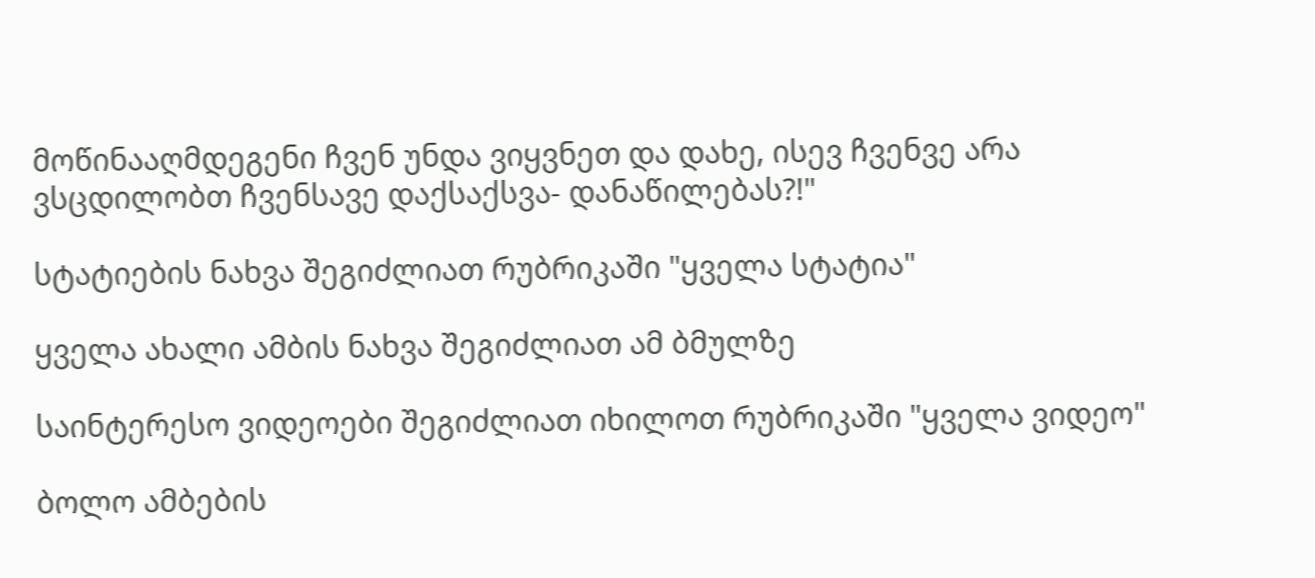მოწინააღმდეგენი ჩვენ უნდა ვიყვნეთ და დახე, ისევ ჩვენვე არა ვსცდილობთ ჩვენსავე დაქსაქსვა- დანაწილებას?!"

სტატიების ნახვა შეგიძლიათ რუბრიკაში "ყველა სტატია"

ყველა ახალი ამბის ნახვა შეგიძლიათ ამ ბმულზე

საინტერესო ვიდეოები შეგიძლიათ იხილოთ რუბრიკაში "ყველა ვიდეო"

ბოლო ამბების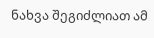ნახვა შეგიძლიათ ამ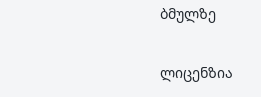ბმულზე

ლიცენზია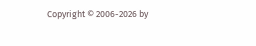Copyright © 2006-2026 by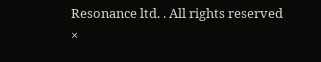Resonance ltd. . All rights reserved
×